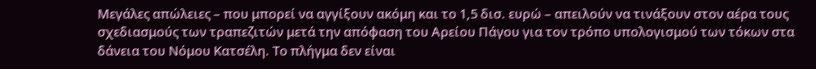Μεγάλες απώλειες – που μπορεί να αγγίξουν ακόμη και το 1,5 δισ. ευρώ – απειλούν να τινάξουν στον αέρα τους σχεδιασμούς των τραπεζιτών μετά την απόφαση του Αρείου Πάγου για τον τρόπο υπολογισμού των τόκων στα δάνεια του Νόμου Κατσέλη. Το πλήγμα δεν είναι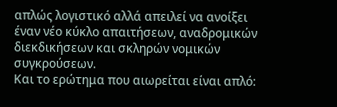απλώς λογιστικό αλλά απειλεί να ανοίξει έναν νέο κύκλο απαιτήσεων, αναδρομικών διεκδικήσεων και σκληρών νομικών συγκρούσεων.
Και το ερώτημα που αιωρείται είναι απλό: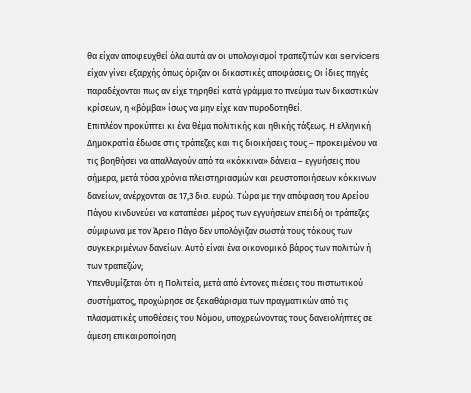θα είχαν αποφευχθεί όλα αυτά αν οι υπολογισμοί τραπεζιτών και servicers είχαν γίνει εξαρχής όπως όριζαν οι δικαστικές αποφάσεις; Οι ίδιες πηγές παραδέχονται πως αν είχε τηρηθεί κατά γράμμα το πνεύμα των δικαστικών κρίσεων, η «βόμβα» ίσως να μην είχε καν πυροδοτηθεί.
Eπιπλέον προκύπτει κι ένα θέμα πολιτικής και ηθικής τάξεως. Η ελληνική Δημοκρατία έδωσε στις τράπεζες και τις διοικήσεις τους – προκειμένου να τις βοηθήσει να απαλλαγούν από τα «κόκκινα» δάνεια – εγγυήσεις που σήμερα, μετά τόσα χρόνια πλειστηριασμών και ρευστοποιήσεων κόκκινων δανείων, ανέρχονται σε 17,3 δισ. ευρώ. Τώρα με την απόφαση του Αρείου Πάγου κινδυνεύει να καταπέσει μέρος των εγγυήσεων επειδή οι τράπεζες σύμφωνα με τον Άρειο Πάγο δεν υπολόγιζαν σωστά τους τόκους των συγκεκριμένων δανείων. Αυτό είναι ένα οικονομικό βάρος των πολιτών ή των τραπεζών;
Υπενθυμίζεται ότι η Πολιτεία, μετά από έντονες πιέσεις του πιστωτικού συστήματος, προχώρησε σε ξεκαθάρισμα των πραγματικών από τις πλασματικές υποθέσεις του Νόμου, υποχρεώνοντας τους δανειολήπτες σε άμεση επικαιροποίηση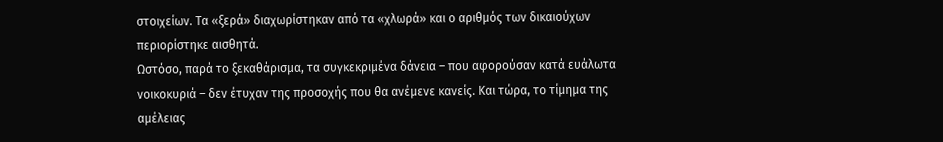στοιχείων. Τα «ξερά» διαχωρίστηκαν από τα «χλωρά» και ο αριθμός των δικαιούχων περιορίστηκε αισθητά.
Ωστόσο, παρά το ξεκαθάρισμα, τα συγκεκριμένα δάνεια – που αφορούσαν κατά ευάλωτα νοικοκυριά – δεν έτυχαν της προσοχής που θα ανέμενε κανείς. Και τώρα, το τίμημα της αμέλειας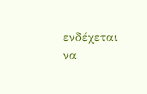ενδέχεται να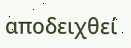αποδειχθεί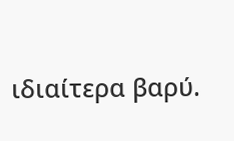ιδιαίτερα βαρύ.